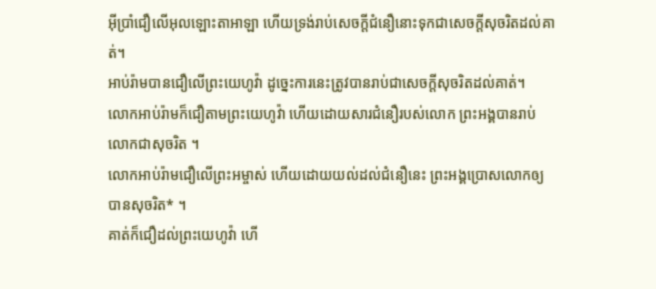អ៊ីប្រាំជឿលើអុលឡោះតាអាឡា ហើយទ្រង់រាប់សេចក្តីជំនឿនោះទុកជាសេចក្តីសុចរិតដល់គាត់។
អាប់រ៉ាមបានជឿលើព្រះយេហូវ៉ា ដូច្នេះការនេះត្រូវបានរាប់ជាសេចក្ដីសុចរិតដល់គាត់។
លោកអាប់រ៉ាមក៏ជឿតាមព្រះយេហូវ៉ា ហើយដោយសារជំនឿរបស់លោក ព្រះអង្គបានរាប់លោកជាសុចរិត ។
លោកអាប់រ៉ាមជឿលើព្រះអម្ចាស់ ហើយដោយយល់ដល់ជំនឿនេះ ព្រះអង្គប្រោសលោកឲ្យបានសុចរិត* ។
គាត់ក៏ជឿដល់ព្រះយេហូវ៉ា ហើ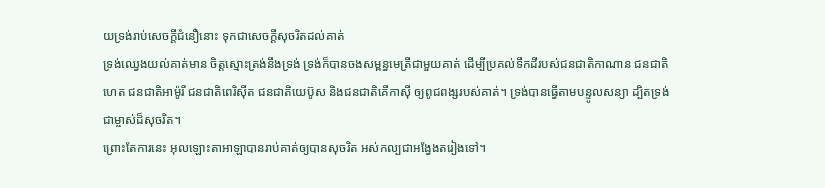យទ្រង់រាប់សេចក្ដីជំនឿនោះ ទុកជាសេចក្ដីសុចរិតដល់គាត់
ទ្រង់ឈ្វេងយល់គាត់មាន ចិត្តស្មោះត្រង់នឹងទ្រង់ ទ្រង់ក៏បានចងសម្ពន្ធមេត្រីជាមួយគាត់ ដើម្បីប្រគល់ទឹកដីរបស់ជនជាតិកាណាន ជនជាតិហេត ជនជាតិអាម៉ូរី ជនជាតិពេរិស៊ីត ជនជាតិយេប៊ូស និងជនជាតិគើកាស៊ី ឲ្យពូជពង្សរបស់គាត់។ ទ្រង់បានធ្វើតាមបន្ទូលសន្យា ដ្បិតទ្រង់ជាម្ចាស់ដ៏សុចរិត។
ព្រោះតែការនេះ អុលឡោះតាអាឡាបានរាប់គាត់ឲ្យបានសុចរិត អស់កល្បជាអង្វែងតរៀងទៅ។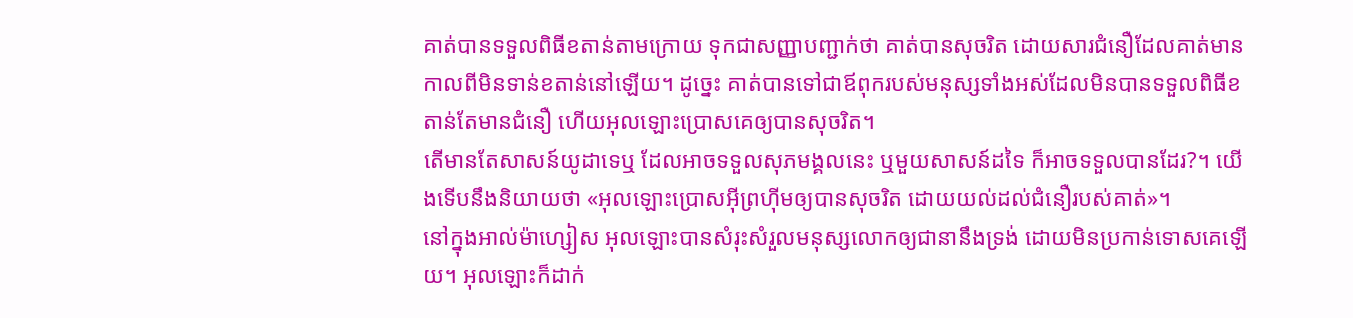គាត់បានទទួលពិធីខតាន់តាមក្រោយ ទុកជាសញ្ញាបញ្ជាក់ថា គាត់បានសុចរិត ដោយសារជំនឿដែលគាត់មានកាលពីមិនទាន់ខតាន់នៅឡើយ។ ដូច្នេះ គាត់បានទៅជាឪពុករបស់មនុស្សទាំងអស់ដែលមិនបានទទួលពិធីខតាន់តែមានជំនឿ ហើយអុលឡោះប្រោសគេឲ្យបានសុចរិត។
តើមានតែសាសន៍យូដាទេឬ ដែលអាចទទួលសុភមង្គលនេះ ឬមួយសាសន៍ដទៃ ក៏អាចទទួលបានដែរ?។ យើងទើបនឹងនិយាយថា «អុលឡោះប្រោសអ៊ីព្រហ៊ីមឲ្យបានសុចរិត ដោយយល់ដល់ជំនឿរបស់គាត់»។
នៅក្នុងអាល់ម៉ាហ្សៀស អុលឡោះបានសំរុះសំរួលមនុស្សលោកឲ្យជានានឹងទ្រង់ ដោយមិនប្រកាន់ទោសគេឡើយ។ អុលឡោះក៏ដាក់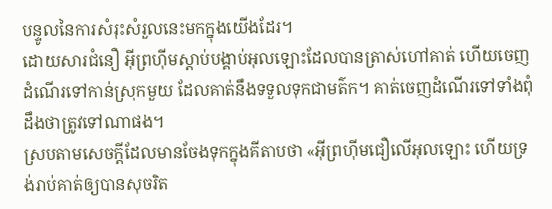បន្ទូលនៃការសំរុះសំរួលនេះមកក្នុងយើងដែរ។
ដោយសារជំនឿ អ៊ីព្រហ៊ីមស្ដាប់បង្គាប់អុលឡោះដែលបានត្រាស់ហៅគាត់ ហើយចេញដំណើរទៅកាន់ស្រុកមួយ ដែលគាត់នឹងទទួលទុកជាមត៌ក។ គាត់ចេញដំណើរទៅទាំងពុំដឹងថាត្រូវទៅណាផង។
ស្របតាមសេចក្ដីដែលមានចែងទុកក្នុងគីតាបថា «អ៊ីព្រហ៊ីមជឿលើអុលឡោះ ហើយទ្រង់រាប់គាត់ឲ្យបានសុចរិត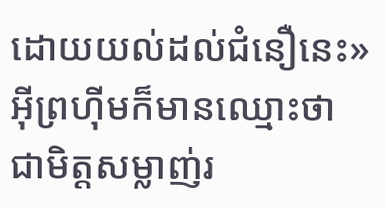ដោយយល់ដល់ជំនឿនេះ» អ៊ីព្រហ៊ីមក៏មានឈ្មោះថា ជាមិត្ដសម្លាញ់រ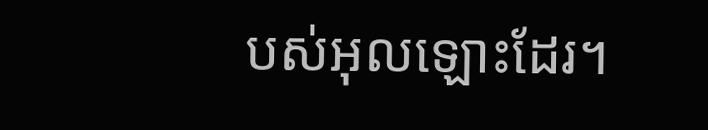បស់អុលឡោះដែរ។